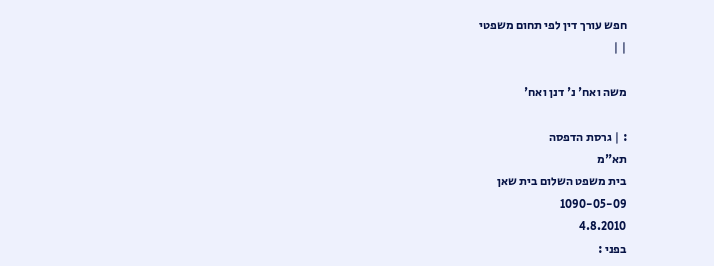חפש עורך דין לפי תחום משפטי
| |

משה ואח' נ' דנן ואח'

: | גרסת הדפסה
תא"מ
בית משפט השלום בית שאן
1090-05-09
4.8.2010
בפני :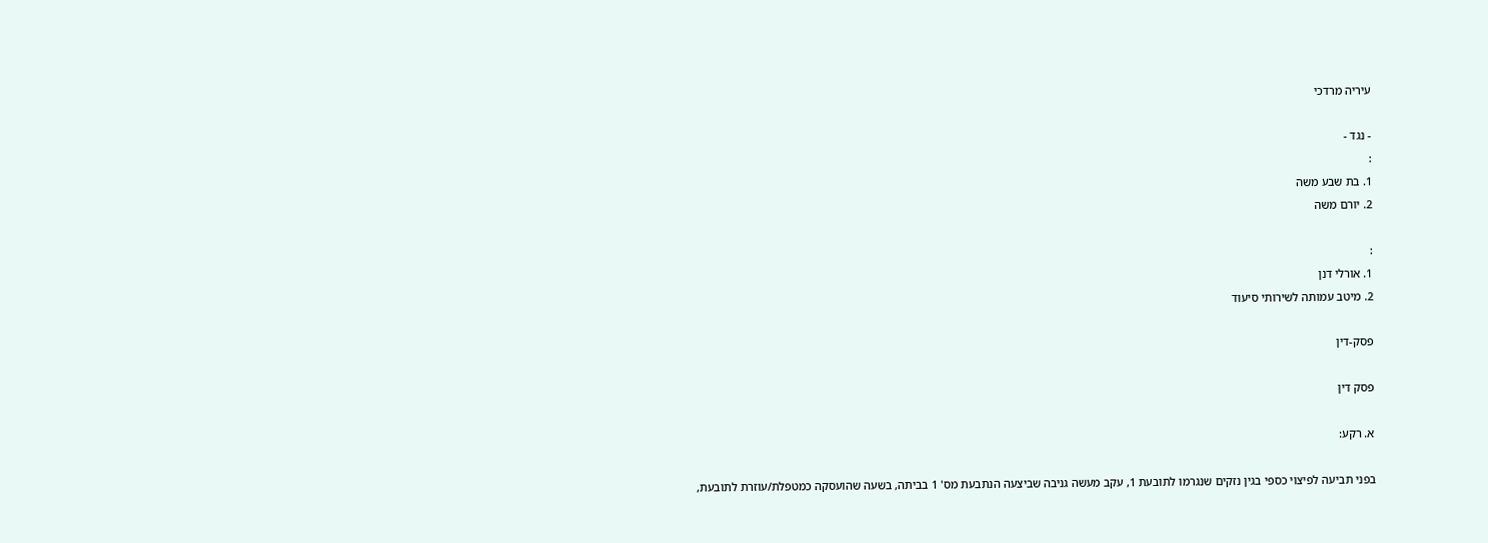עיריה מרדכי

- נגד -
:
1. בת שבע משה
2. יורם משה

:
1. אורלי דנן
2. מיטב עמותה לשירותי סיעוד

פסק-דין

פסק דין

א. רקע:

בפני תביעה לפיצוי כספי בגין נזקים שנגרמו לתובעת 1, עקב מעשה גניבה שביצעה הנתבעת מס' 1 בביתה, בשעה שהועסקה כמטפלת/עוזרת לתובעת,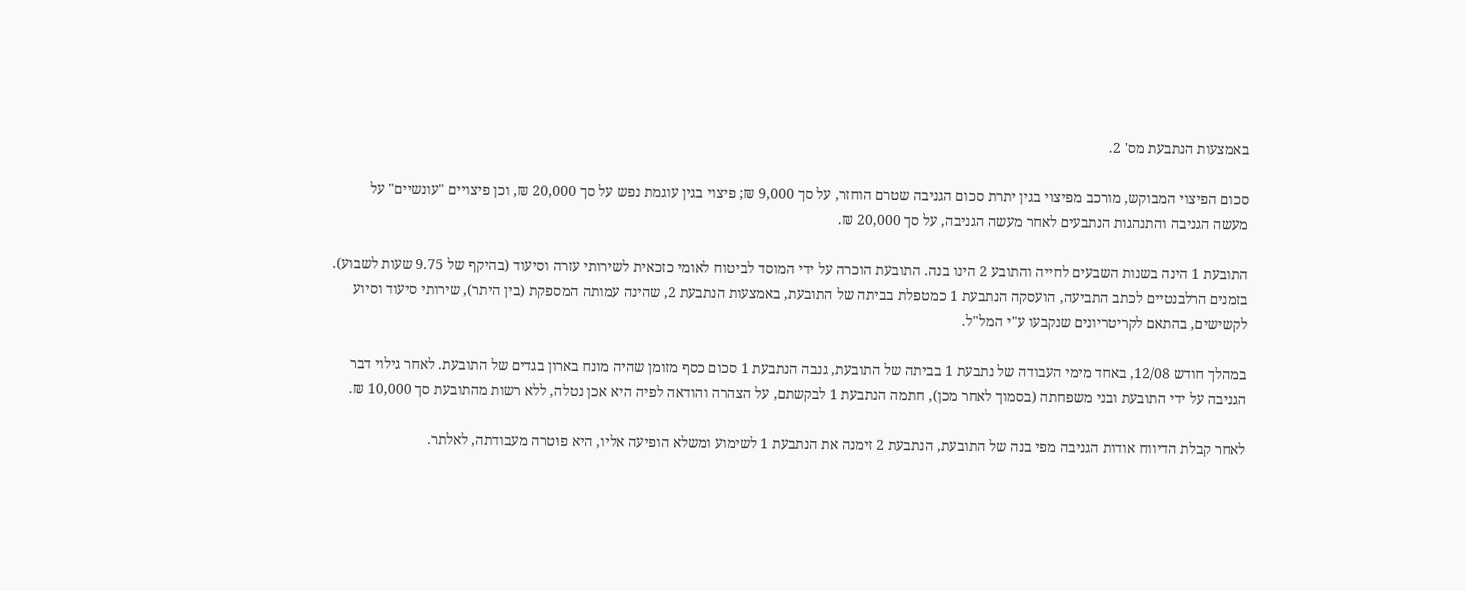באמצעות הנתבעת מס' 2.

סכום הפיצוי המבוקש, מורכב מפיצוי בגין יתרת סכום הגניבה שטרם הוחזר, על סך 9,000 ₪; פיצוי בגין עוגמת נפש על סך 20,000 ₪, וכן פיצויים "עונשיים" על מעשה הגניבה והתנהגות הנתבעים לאחר מעשה הגניבה, על סך 20,000 ₪.

התובעת 1 הינה בשנות השבעים לחייה והתובע 2 הינו בנה. התובעת הוכרה על ידי המוסד לביטוח לאומי כזכאית לשירותי עזרה וסיעוד (בהיקף של 9.75 שעות לשבוע). בזמנים הרלבנטיים לכתב התביעה, הועסקה הנתבעת 1 כמטפלת בביתה של התובעת, באמצעות הנתבעת 2, שהינה עמותה המספקת (בין היתר), שירותי סיעוד וסיוע לקשישים, בהתאם לקריטריונים שנקבעו ע"י המל"ל.

במהלך חודש 12/08, באחד מימי העבודה של נתבעת 1 בביתה של התובעת, גנבה הנתבעת 1 סכום כסף מזומן שהיה מונח בארון בגדים של התובעת. לאחר גילוי דבר הגניבה על ידי התובעת ובני משפחתה (בסמוך לאחר מכן), חתמה הנתבעת 1 לבקשתם, על הצהרה והודאה לפיה היא אכן נטלה, ללא רשות מהתובעת סך 10,000 ₪.

לאחר קבלת הדיווח אודות הגניבה מפי בנה של התובעת, הנתבעת 2 זימנה את הנתבעת 1 לשימוע ומשלא הופיעה אליו, היא פוּטרה מעבודתה, לאלתר.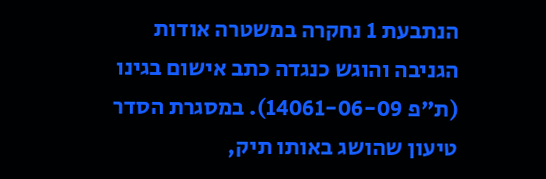הנתבעת 1 נחקרה במשטרה אודות הגניבה והוגש כנגדה כתב אישום בגינו (ת"פ 14061-06-09). במסגרת הסדר טיעון שהושג באותו תיק,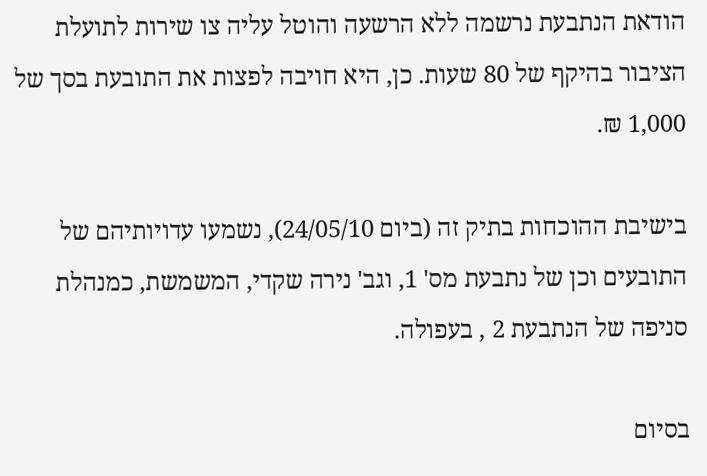הודאת הנתבעת נרשמה ללא הרשעה והוטל עליה צו שירות לתועלת הציבור בהיקף של 80 שעות. כן, היא חויבה לפצות את התובעת בסך של 1,000 ₪.

בישיבת ההוכחות בתיק זה (ביום 24/05/10), נשמעו עדויותיהם של התובעים וכן של נתבעת מס' 1, וגב' נירה שקדי, המשמשת, כמנהלת סניפה של הנתבעת 2 , בעפולה.

בסיום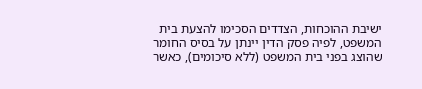ישיבת ההוכחות, הצדדים הסכימו להצעת בית המשפט, לפיה פסק הדין יינתן על בסיס החומר שהוצג בפני בית המשפט (ללא סיכומים), כאשר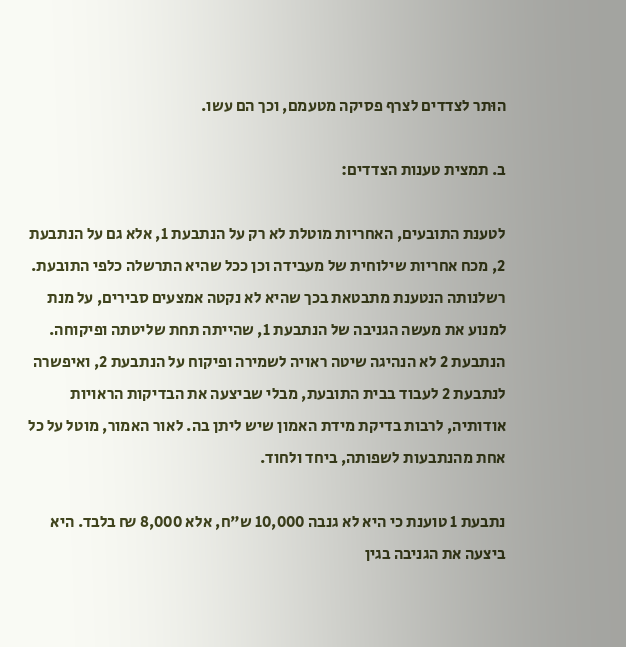הוּתר לצדדים לצרף פסיקה מטעמם, וכך הם עשו.

ב. תמצית טענות הצדדים:

לטענת התובעים, האחריות מוטלת לא רק על הנתבעת 1, אלא גם על הנתבעת 2, מכח אחריות שילוחית של מעבידה וכן ככל שהיא התרשלה כלפי התובעת. רשלנותה הנטענת מתבטאת בכך שהיא לא נקטה אמצעים סבירים, על מנת למנוע את מעשה הגניבה של הנתבעת 1, שהייתה תחת שליטתה ופיקוחה. הנתבעת 2 לא הנהיגה שיטה ראויה לשמירה ופיקוח על הנתבעת 2, ואיפשרה לנתבעת 2 לעבוד בבית התובעת, מבלי שביצעה את הבדיקות הראויות אודותיה, לרבות בדיקת מידת האמון שיש ליתן בה. לאור האמור, מוטל על כל אחת מהנתבעות לשפותה, ביחד ולחוד.

נתבעת 1 טוענת כי היא לא גנבה 10,000 ש"ח, אלא 8,000 ₪ בלבד. היא ביצעה את הגניבה בגין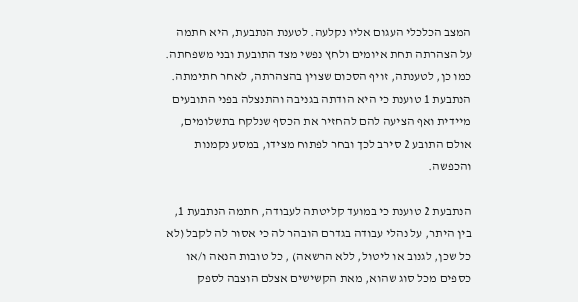המצב הכלכלי העגום אליו נקלעה. לטענת הנתבעת, היא חתמה על הצהרתה תחת איומים ולחץ נפשי מצד התובעת ובני משפחתה. כמו כן, לטענתה, זויף הסכום שצוין בהצהרתה, לאחר חתימתה. הנתבעת 1 טוענת כי היא הודתה בגניבה והתנצלה בפני התובעים מיידית ואף הציעה להם להחזיר את הכסף שנלקח בתשלומים, אולם התובע 2 סירב לכך ובחר לפתוח מצידו, במסע נקמנות והכפשה.

הנתבעת 2 טוענת כי במועד קליטתה לעבודה, חתמה הנתבעת 1, בין היתר, על נהלי עבודה בגדרם הובהר לה כי אסור לה לקבל (לא כל שכן, לגנוב או ליטול, ללא הרשאה) , כל טובות הנאה ו/או כספים מכל סוג שהוא, מאת הקשישים אצלם הוצבה לספק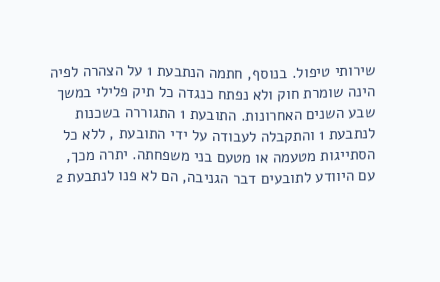שירותי טיפול. בנוסף, חתמה הנתבעת 1 על הצהרה לפיה הינה שומרת חוק ולא נפתח כנגדה כל תיק פלילי במשך שבע השנים האחרונות. התובעת 1 התגוררה בשכנות לנתבעת 1 והתקבלה לעבודה על ידי התובעת , ללא כל הסתייגות מטעמה או מטעם בני משפחתה. יתרה מכך, עם היוודע לתובעים דבר הגניבה, הם לא פנו לנתבעת 2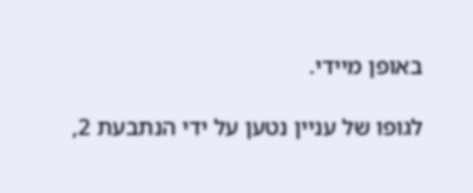באופן מיידי.

לגופו של עניין נטען על ידי הנתבעת 2,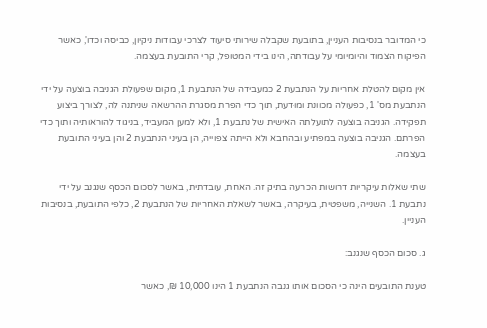כי המדובר בנסיבות העניין, בתובעת שקבלה שירותי סיעוד לצרכי עבודות ניקיון, כביסה וכדו', כאשר הפיקוח הצמוד והיומיומי על עבודתה, הינו בידי המטופל, קרי התובעת בעצמה.

אין מקום להטלת אחריות על הנתבעת 2 כמעבידה של הנתבעת 1, מקום שפעולת הגניבה בוצעה על ידי הנתבעת מס' 1, כפעולה מכוונת ומוּדעת, תוך כדי הפרת מסגרת ההרשאה שניתנה לה, לצורך ביצוע תפקידה. הגניבה בוצעה לתועלתה האישית של נתבעת 1, ולא למען המעביד, בניגוד להוראותיה ותוך כדי הפרתם. הגניבה בוצעה במפתיע ובהחבא ולא הייתה צפוייה, הן בעיני הנתבעת 2 והן בעיני התובעת בעצמה.

שתי שאלות עיקריות דרושות הכרעה בתיק זה. האחת, עובדתית, באשר לסכום הכסף שנגנב על ידי נתבעת 1. השנייה, משפטית, בעיקרה, באשר לשאלת האחריות של הנתבעת 2, כלפי התובעת, בנסיבות העניין.

ג. סכום הכסף שנגנב:

טענת התובעים הינה כי הסכום אותו גנבה הנתבעת 1 הינו 10,000 ₪, כאשר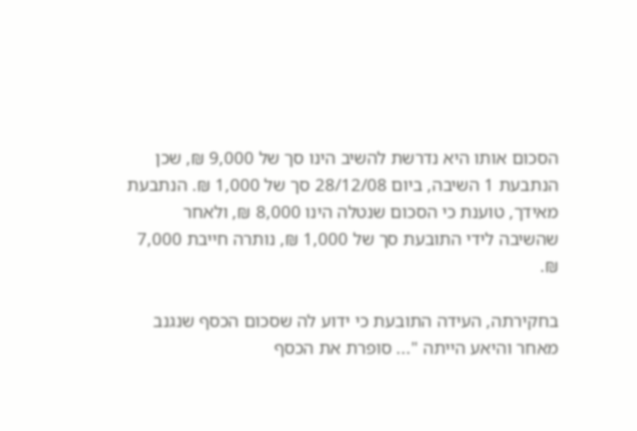הסכום אותו היא נדרשת להשיב הינו סך של 9,000 ₪, שכן הנתבעת 1 השיבה, ביום 28/12/08 סך של 1,000 ₪. הנתבעת מאידך, טוענת כי הסכום שנטלה הינו 8,000 ₪, ולאחר שהשיבה לידי התובעת סך של 1,000 ₪, נותרה חייבת 7,000 ₪.

בחקירתה, העידה התובעת כי ידוע לה שסכום הכסף שנגנב מאחר והיאע הייתה "... סופרת את הכסף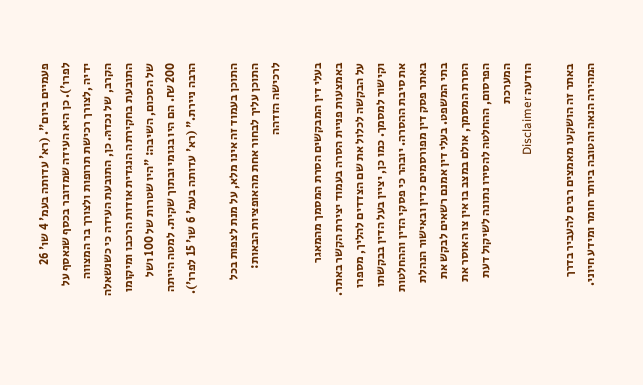פעמיים ביום". (רא' עדותה בעמ' 4 שו' 26 לפרו'). כן היא העידה שמדובר בכסף שנאסף על ידיה ,לצורך רכישת תרופות ולצורך בר המצווה הקרב, של נכדהּ. כן, התובעת העידה כי כשנשאלה התובעת בחקירתה הנגדית אודות הרכבו ומיקומו של הסכום, השיבה: "היו שטרות של 100 ושל 200 ₪. הם היו בגומי ובתוך שקית. למטה הייתה הרבה ניירת." (רא' עדותה בעמ' 6 שו' 15 לפרו').

התוכן בעמוד זה אינו מלא, על מנת לצפות בכל התוכן עליך לבחור אחת מהאופציות הבאות:
לרכישה הזדהה

בעלי דין המבקשים הסרת המסמך מהמאגר באמצעות פניית הסרה בעמוד יצירת הקשר באתר. על הבקשה לכלול את שם הצדדים להליך, מספרו וקישור למסמך. כמו כן, יציין בעל הדין בבקשתו את סיבת ההסרה. יובהר כי פסקי הדין וההחלטות באתר פסק דין מפורסמים כדין ובאישור הנהלת בתי המשפט. בעלי דין אמנם רשאים לבקש את הסרת המסמך, אולם במצב בו אין צו האוסר את הפרסום, ההחלטה להסירו נתונה לשיקול דעת המערכת
הודעה Disclaimer

באתר זה הושקעו מאמצים רבים להעביר בדרך המהירה הנאה והטובה ביותר חומר ומידע חיוני.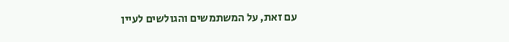עם זאת, על המשתמשים והגולשים לעיין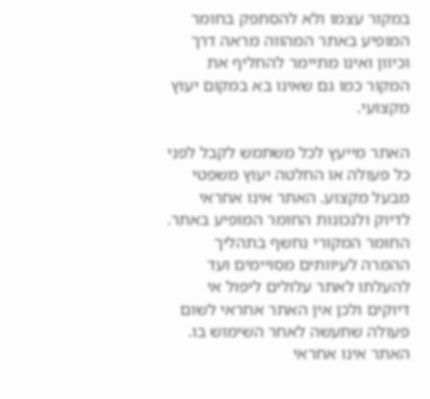במקור עצמו ולא להסתפק בחומר המופיע באתר המהווה מראה דרך וכיוון ואינו מתיימר להחליף את המקור כמו גם שאינו בא במקום יעוץ מקצועי.

האתר מייעץ לכל משתמש לקבל לפני כל פעולה או החלטה יעוץ משפטי מבעל מקצוע. האתר אינו אחראי לדיוק ולנכונות החומר המופיע באתר. החומר המקורי נחשף בתהליך ההמרה לעיוותים מסויימים ועד להעלתו לאתר עלולים ליפול אי דיוקים ולכן אין האתר אחראי לשום פעולה שתעשה לאחר השימוש בו. האתר אינו אחראי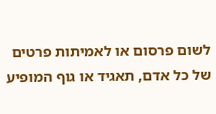לשום פרסום או לאמיתות פרטים של כל אדם, תאגיד או גוף המופיע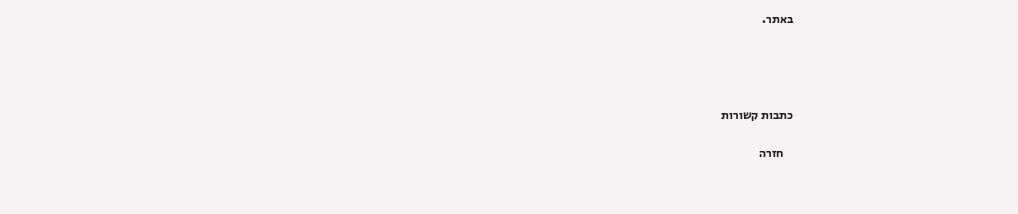באתר.




כתבות קשורות

    חזרה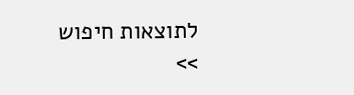לתוצאות חיפוש >>